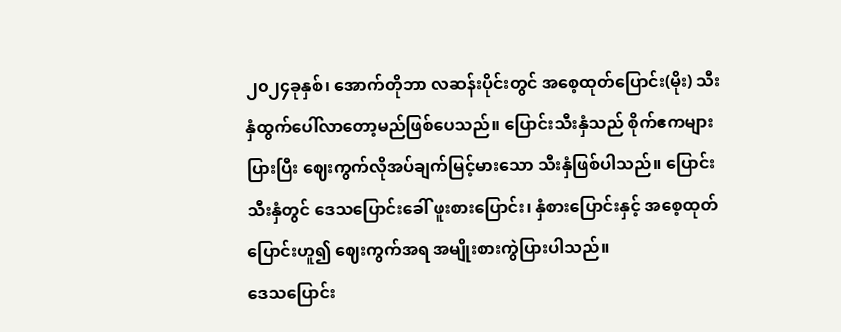၂၀၂၄ခုနှစ်၊ အောက်တိုဘာ လဆန်းပိုင်းတွင် အစေ့ထုတ်ပြောင်း(မိုး) သီးနှံထွက်ပေါ်လာတော့မည်ဖြစ်ပေသည်။ ပြောင်းသီးနှံသည် စိုက်ဧကများပြားပြီး ဈေးကွက်လိုအပ်ချက်မြင့်မားသော သီးနှံဖြစ်ပါသည်။ ပြောင်းသီးနှံတွင် ဒေသပြောင်းခေါ် ဖူးစားပြောင်း၊ နှံစားပြောင်းနှင့် အစေ့ထုတ်ပြောင်းဟူ၍ ဈေးကွက်အရ အမျိုးစားကွဲပြားပါသည်။
ဒေသပြောင်း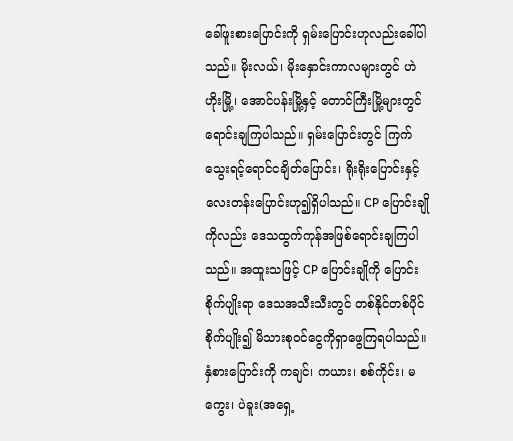ခေါ်ဖူးစားပြောင်းကို ရှမ်းပြောင်းဟုလည်းခေါ်ပါသည်။ မိုးလယ်၊ မိုးနှောင်းကာလများတွင် ဟဲဟိုးမြို့၊ အောင်ပန်းမြို့နှင့် တောင်ကြီးမြို့များတွင် ရောင်းချကြပါသည်။ ရှမ်းပြောင်းတွင် ကြက်သွေးရင့်ရောင်ငချိတ်ပြောင်း၊ ရိုးရိုးပြောင်းနှင့် လေးတန်းပြောင်းဟု၍ရှိပါသည်။ CP ပြောင်းချိုကိုလည်း ဒေသထွက်ကုန်အဖြစ်ရောင်းချကြပါသည်။ အထူးသဖြင့် CP ပြောင်းချိုကို ပြောင်းစိုက်ပျိုးရာ ဒေသအသီးသီးတွင် တစ်နိုင်တစ်ပိုင်စိုက်ပျိုး၍ မိသားစုဝင်ငွေကိုရှာဖွေကြရပါသည်။
နှံစားပြောင်းကို ကချင်၊ ကယား၊ စစ်ကိုင်း၊ မကွေး၊ ပဲခူး(အရှေ့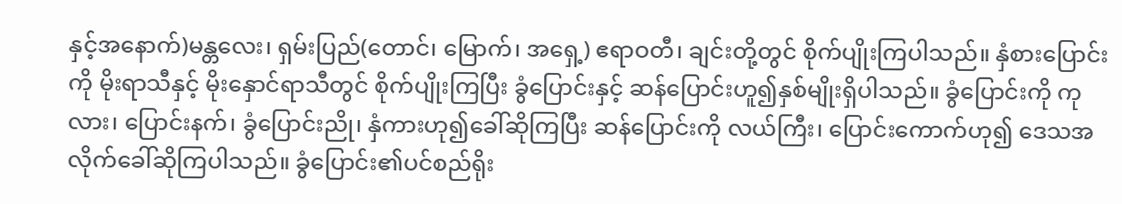နှင့်အနောက်)မန္တလေး၊ ရှမ်းပြည်(တောင်၊ မြောက်၊ အရှေ့) ဧရာဝတီ၊ ချင်းတို့တွင် စိုက်ပျိုးကြပါသည်။ နှံစားပြောင်းကို မိုးရာသီနှင့် မိုးနှောင်ရာသီတွင် စိုက်ပျိုးကြပြီး ခွံပြောင်းနှင့် ဆန်ပြောင်းဟူ၍နှစ်မျိုးရှိပါသည်။ ခွံပြောင်းကို ကုလား၊ ပြောင်းနက်၊ ခွံပြောင်းညို၊ နှံကားဟု၍ခေါ်ဆိုကြပြီး ဆန်ပြောင်းကို လယ်ကြီး၊ ပြောင်းကောက်ဟု၍ ဒေသအလိုက်ခေါ်ဆိုကြပါသည်။ ခွံပြောင်း၏ပင်စည်ရိုး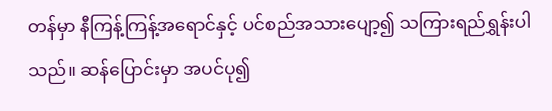တန်မှာ နီကြန့်ကြန့်အရောင်နှင့် ပင်စည်အသားပျော့၍ သကြားရည်ရွှန်းပါသည်။ ဆန်ပြောင်းမှာ အပင်ပု၍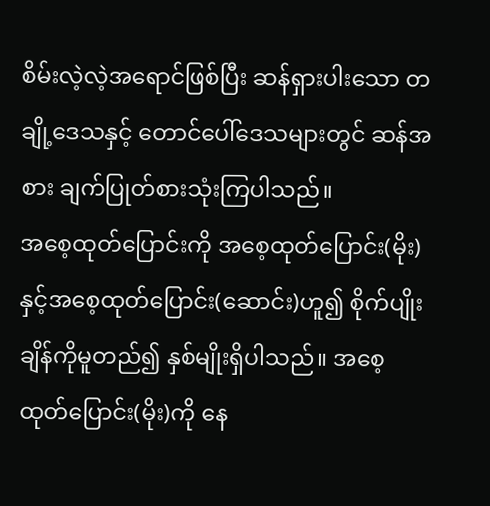စိမ်းလဲ့လဲ့အရောင်ဖြစ်ပြီး ဆန်ရှားပါးသော တချို့ဒေသနှင့် တောင်ပေါ်ဒေသများတွင် ဆန်အစား ချက်ပြုတ်စားသုံးကြပါသည်။
အစေ့ထုတ်ပြောင်းကို အစေ့ထုတ်ပြောင်း(မိုး)နှင့်အစေ့ထုတ်ပြောင်း(ဆောင်း)ဟူ၍ စိုက်ပျိုးချိန်ကိုမူတည်၍ နှစ်မျိုးရှိပါသည်။ အစေ့ထုတ်ပြောင်း(မိုး)ကို နေ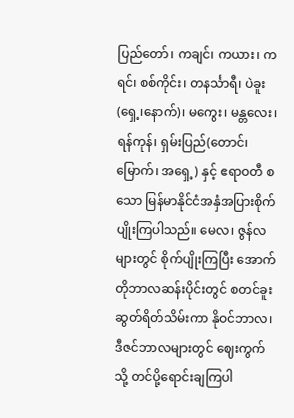ပြည်တော်၊ ကချင်၊ ကယား၊ ကရင်၊ စစ်ကိုင်း၊ တနင်္သာရီ၊ ပဲခူး(ရှေ့၊နောက်)၊ မကွေး၊ မန္တလေး၊ ရန်ကုန်၊ ရှမ်းပြည်(တောင်၊ မြောက်၊ အရှေ့) နှင့် ဧရာဝတီ စသော မြန်မာနိုင်ငံအနှံအပြားစိုက်ပျိုးကြပါသည်။ မေလ၊ ဇွန်လများတွင် စိုက်ပျိုးကြပြီး အောက်တိုဘာလဆန်းပိုင်းတွင် စတင်ခူးဆွတ်ရိတ်သိမ်းကာ နိုဝင်ဘာလ၊ ဒီဇင်ဘာလများတွင် ဈေးကွက်သို့ တင်ပို့ရောင်းချကြပါ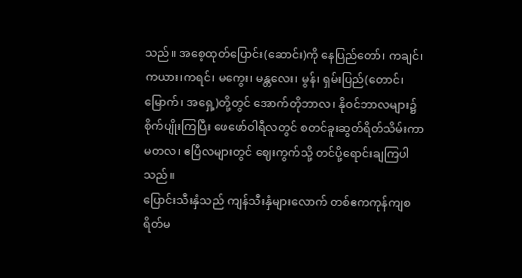သည်။ အစေ့ထုတ်ပြောင်း(ဆောင်း)ကို နေပြည်တော်၊ ကချင်၊ ကယား၊ကရင်၊ မကွေး၊ မန္တလေး၊ မွန်၊ ရှမ်းပြည်(တောင်၊ မြောက်၊ အရှေ့)တို့တွင် အောက်တိုဘာလ၊ နိုဝင်ဘာလများ၌ စိုက်ပျိုးကြပြီး ဖေဖော်ဝါရီလတွင် စတင်ခူးဆွတ်ရိတ်သိမ်းကာ မတလ၊ ဧပြီလများတွင် ဈေးကွက်သို့ တင်ပို့ရောင်းချကြပါသည်။
ပြောင်းသီးနှံသည် ကျန်သီးနှံများလောက် တစ်ဧကကုန်ကျစရိတ်မ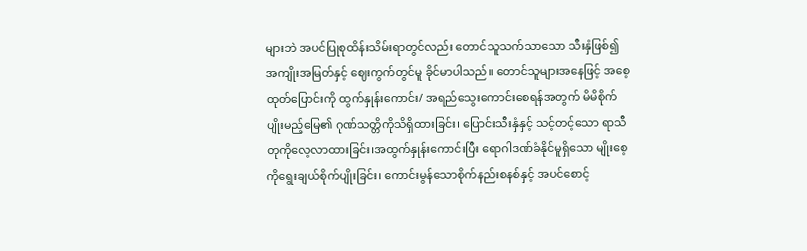များဘဲ အပင်ပြုစုထိန်းသိမ်းရာတွင်လည်း တောင်သူသက်သာသော သီးနှံဖြစ်၍ အကျိုးအမြတ်နှင့် ဈေးကွက်တွင်မူ ခိုင်မာပါသည်။ တောင်သူများအနေဖြင့် အစေ့ထုတ်ပြောင်းကို ထွက်နှုန်းကောင်း/ အရည်သွေးကောင်းစေရန်အတွက် မိမိစိုက်ပျိုးမည့်မြေ၏ ဂုဏ်သတ္တိကိုသိရှိထားခြင်း၊ ပြောင်းသီးနှံနှင့် သင့်တင့်သော ရာသီတုကိုလေ့လာထားခြင်း၊အထွက်နှုန်းကောင်းပြီး ရောဂါဒဏ်ခံနိုင်မူရှိသော မျိုးစေ့ကိုရွေးချယ်စိုက်ပျိုးခြင်း၊ ကောင်းမွန်သောစိုက်နည်းစနစ်နှင့် အပင်စောင့်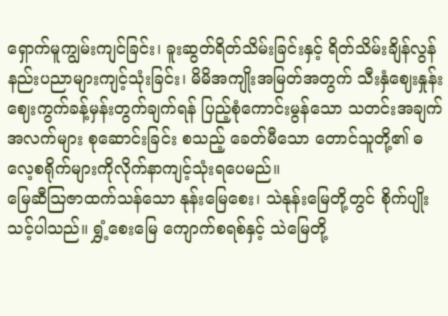ရှောက်မူကျွမ်းကျင်ခြင်း၊ ခူးဆွတ်ရိတ်သိမ်းခြင်းနှင့် ရိတ်သိမ်းချိန်လွန်နည်းပညာများကျင့်သုံးခြင်း၊ မိမိအကျိုးအမြတ်အတွက် သီးနှံဈေးနှုန်းဈေးကွက်ခန့်မှန်းတွက်ချက်ရန် ပြည့်စုံကောင်းမွန်သော သတင်းအချက်အလက်များ စုဆောင်းခြင်း စသည့် ခေတ်မီသော တောင်သူတို့၏ ဓလေ့စရိုက်များကိုလိုက်နာကျင့်သုံးရပေမည်။
မြေဆီဩဇာထက်သန်သော နုန်းမြေစေး၊ သဲနုန်းမြေတို့တွင် စိုက်ပျိုးသင့်ပါသည်။ ရွှံ့စေးမြေ ကျောက်စရစ်နှင့် သဲမြေတို့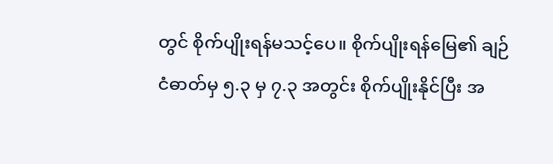တွင် စိုက်ပျိုးရန်မသင့်ပေ။ စိုက်ပျိုးရန်မြေ၏ ချဉ်ငံဓာတ်မှ ၅.၃ မှ ၇.၃ အတွင်း စိုက်ပျိုးနိုင်ပြီး အ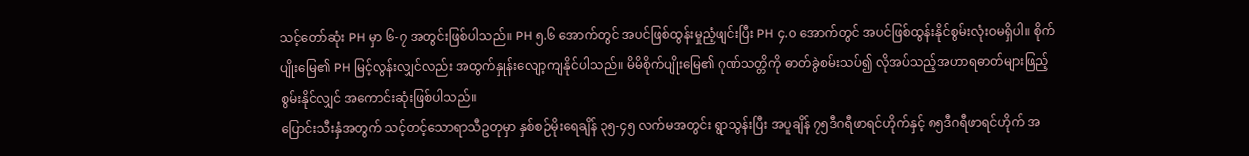သင့်တော်ဆုံး PH မှာ ၆-၇ အတွင်းဖြစ်ပါသည်။ PH ၅.၆ အောက်တွင် အပင်ဖြစ်ထွန်းမှုညံ့ဖျင်းပြီး PH ၄.၀ အောက်တွင် အပင်ဖြစ်ထွန်းနိုင်စွမ်းလုံးဝမရှိပါ။ စိုက်ပျိုးမြေ၏ PH မြင့်လွန်းလျှင်လည်း အထွက်နှုန်းလျော့ကျနိုင်ပါသည်။ မိမိစိုက်ပျိုးမြေ၏ ဂုဏ်သတ္တိကို ဓာတ်ခွဲစမ်းသပ်၍ လိုအပ်သည့်အဟာရဓာတ်များဖြည့်စွမ်းနိုင်လျှင် အကောင်းဆုံးဖြစ်ပါသည်။
ပြောင်းသီးနှံအတွက် သင့်တင့်သောရာသီဥတုမှာ နှစ်စဉ်မိုးရေချိန် ၃၅-၄၅ လက်မအတွင်း ရွာသွန်းပြီး အပူချိန် ၇၅ဒီဂရီဖာရင်ဟိုက်နှင့် ၈၅ဒီဂရီဖာရင်ဟိုက် အ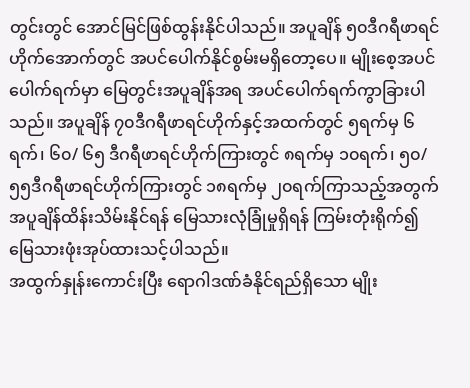တွင်းတွင် အောင်မြင်ဖြစ်ထွန်းနိုင်ပါသည်။ အပူချိန် ၅၀ဒီဂရီဖာရင်ဟိုက်အောက်တွင် အပင်ပေါက်နိုင်စွမ်းမရှိတော့ပေ။ မျိုးစေ့အပင်ပေါက်ရက်မှာ မြေတွင်းအပူချိန်အရ အပင်ပေါက်ရက်ကွာခြားပါသည်။ အပူချိန် ၇၀ဒီဂရီဖာရင်ဟိုက်နှင့်အထက်တွင် ၅ရက်မှ ၆ရက်၊ ၆၀/ ၆၅ ဒီဂရီဖာရင်ဟိုက်ကြားတွင် ၈ရက်မှ ၁၀ရက်၊ ၅၀/ ၅၅ဒီဂရီဖာရင်ဟိုက်ကြားတွင် ၁၈ရက်မှ ၂၀ရက်ကြာသည့်အတွက် အပူချိန်ထိန်းသိမ်းနိုင်ရန် မြေသားလုံခြုံမှုရှိရန် ကြမ်းတုံးရိုက်၍ မြေသားဖုံးအုပ်ထားသင့်ပါသည်။
အထွက်နှုန်းကောင်းပြီး ရောဂါဒဏ်ခံနိုင်ရည်ရှိသော မျိုး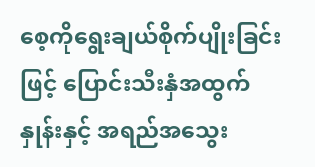စေ့ကိုရွေးချယ်စိုက်ပျိုးခြင်းဖြင့် ပြောင်းသီးနှံအထွက်နှုန်းနှင့် အရည်အသွေး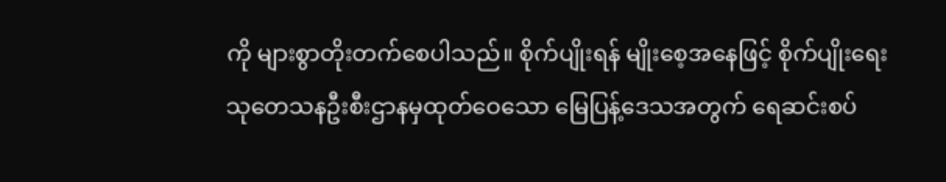ကို များစွာတိုးတက်စေပါသည်။ စိုက်ပျိုးရန် မျိုးစေ့အနေဖြင့် စိုက်ပျိုးရေးသုတေသနဦးစီးဌာနမှထုတ်ဝေသော မြေပြန့်ဒေသအတွက် ရေဆင်းစပ်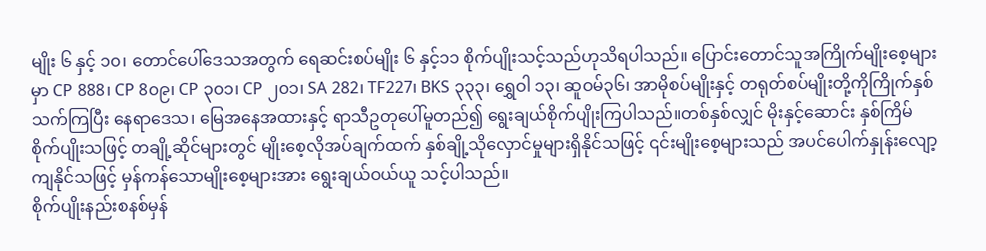မျိုး ၆ နှင့် ၁၀၊ တောင်ပေါ်ဒေသအတွက် ရေဆင်းစပ်မျိုး ၆ နှင့်၁၁ စိုက်ပျိုးသင့်သည်ဟုသိရပါသည်။ ပြောင်းတောင်သူအကြိုက်မျိုးစေ့များမှာ CP 888၊ CP 8၀၉၊ CP ၃၀၁၊ CP ၂၀၁၊ SA 282၊ TF227၊ BKS ၃၃၃၊ ရွှေဝါ ၁၃၊ ဆူဝမ်၃၆၊ အာမိုစပ်မျိုးနှင့် တရုတ်စပ်မျိုးတို့ကိုကြိုက်နှစ်သက်ကြပြီး နေရာဒေသ၊ မြေအနေအထားနှင့် ရာသီဥတုပေါ်မူတည်၍ ရွေးချယ်စိုက်ပျိုးကြပါသည်။တစ်နှစ်လျှင် မိုးနှင့်ဆောင်း နှစ်ကြိမ်စိုက်ပျိုးသဖြင့် တချို့ဆိုင်များတွင် မျိုးစေ့လိုအပ်ချက်ထက် နှစ်ချို့သိုလှောင်မှုများရှိနိုင်သဖြင့် ၎င်းမျိုးစေ့များသည် အပင်ပေါက်နှုန်းလျော့ကျနိုင်သဖြင့် မှန်ကန်သောမျိုးစေ့များအား ရွေးချယ်ဝယ်ယူ သင့်ပါသည်။
စိုက်ပျိုးနည်းစနစ်မှန်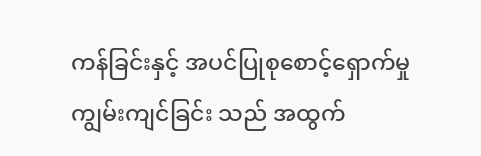ကန်ခြင်းနှင့် အပင်ပြုစုစောင့်ရှောက်မှုကျွမ်းကျင်ခြင်း သည် အထွက်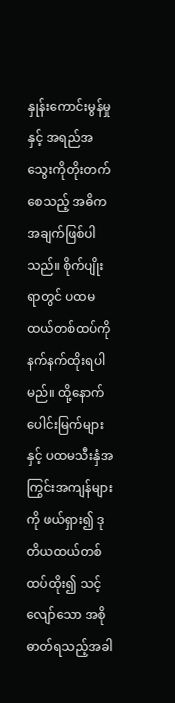နှုန်းကောင်းမွန်မှုနှင့် အရည်အသွေးကိုတိုးတက်စေသည့် အဓိကအချက်ဖြစ်ပါသည်။ စိုက်ပျိုးရာတွင် ပထမထယ်တစ်ထပ်ကို နက်နက်ထိုးရပါမည်။ ထို့နောက် ပေါင်းမြက်များနှင့် ပထမသီးနှံအကြွင်းအကျန်များ ကို ဖယ်ရှား၍ ဒုတိယထယ်တစ်ထပ်ထိုး၍ သင့်လျော်သော အစိုဓာတ်ရသည့်အခါ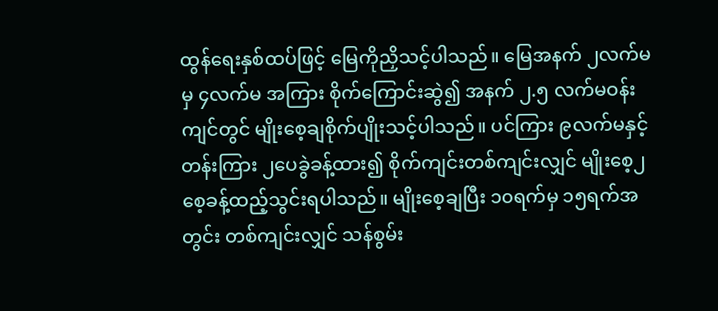ထွန်ရေးနှစ်ထပ်ဖြင့် မြေကိုညှိသင့်ပါသည်။ မြေအနက် ၂လက်မမှ ၄လက်မ အကြား စိုက်ကြောင်းဆွဲ၍ အနက် ၂.၅ လက်မဝန်းကျင်တွင် မျိုးစေ့ချစိုက်ပျိုးသင့်ပါသည်။ ပင်ကြား ၉လက်မနှင့် တန်းကြား ၂ပေခွဲခန့်ထား၍ စိုက်ကျင်းတစ်ကျင်းလျှင် မျိုးစေ့၂စေ့ခန့်ထည့်သွင်းရပါသည်။ မျိုးစေ့ချပြီး ၁၀ရက်မှ ၁၅ရက်အတွင်း တစ်ကျင်းလျှင် သန်စွမ်း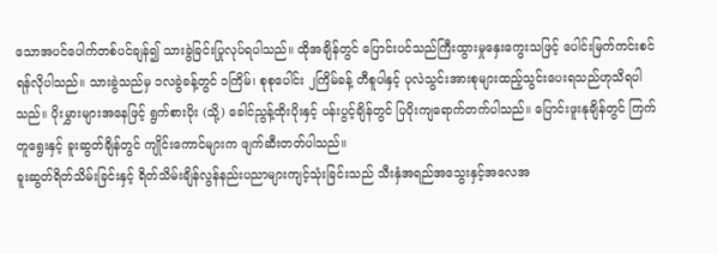သောအပင်ပေါက်တစ်ပင်ချန်၍ သားခွဲခြင်းပြုလုပ်ရပါသည်။ ထိုအချိန်တွင် ပြောင်းပင်သည်ကြီးထွားမှုနှေးကွေးသဖြင့် ပေါင်းမြက်ကင်းစင်ရန်လိုပါသည်။ သားခွဲသည်မှ ၁လခွဲခန့်တွင် ၁ကြိမ်၊ စုစုပေါင်း ၂ကြိမ်ခန့် တီစူပါနှင့် ပုလဲသွင်းအားစုများထည့်သွင်းပေးရသည်ဟုသိရပါသည်။ ပိုးမွှားများအနေဖြင့် ရွက်စားပိုး (သို့) ခေါင်ညွန့်ထိုးပိုးနှင့် ပန်းပွင့်ချိန်တွင် ပြပိုးကျရောက်တက်ပါသည်။ ပြောင်းဖူးနုချိန်တွင် ကြက်တူရွေးနှင့် ခူးဆွတ်ချိန်တွင် ကျိုင်းကောင်များက ဖျက်ဆီးတတ်ပါသည်။
ခူးဆွတ်ရိတ်သိမ်းခြင်းနှင့် ရိတ်သိမ်းချိန်လွန်နည်းပညာများကျင့်သုံးခြင်းသည် သီးနှံအရည်အသွေးနှင့်အလေအ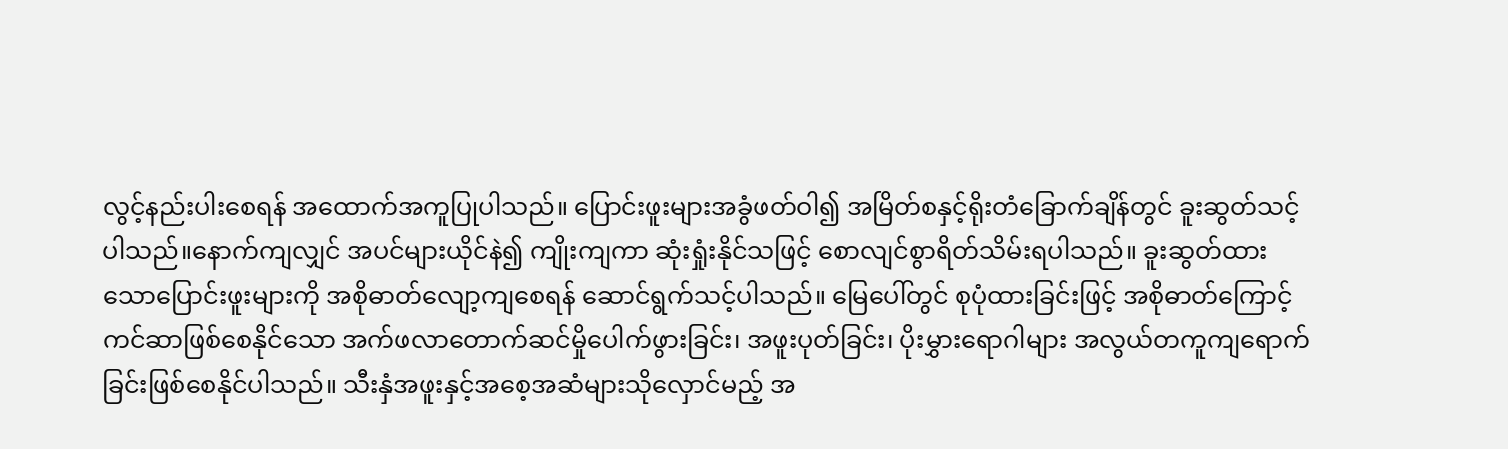လွင့်နည်းပါးစေရန် အထောက်အကူပြုပါသည်။ ပြောင်းဖူးများအခွံဖတ်ဝါ၍ အမြိတ်စနှင့်ရိုးတံခြောက်ချိန်တွင် ခူးဆွတ်သင့်ပါသည်။နောက်ကျလျှင် အပင်များယိုင်နဲ၍ ကျိုးကျကာ ဆုံးရှုံးနိုင်သဖြင့် စောလျင်စွာရိတ်သိမ်းရပါသည်။ ခူးဆွတ်ထားသောပြောင်းဖူးများကို အစိုဓာတ်လျော့ကျစေရန် ဆောင်ရွက်သင့်ပါသည်။ မြေပေါ်တွင် စုပုံထားခြင်းဖြင့် အစိုဓာတ်ကြောင့် ကင်ဆာဖြစ်စေနိုင်သော အက်ဖလာတောက်ဆင်မှိုပေါက်ဖွားခြင်း၊ အဖူးပုတ်ခြင်း၊ ပိုးမွှားရောဂါများ အလွယ်တကူကျရောက်ခြင်းဖြစ်စေနိုင်ပါသည်။ သီးနှံအဖူးနှင့်အစေ့အဆံများသိုလှောင်မည့် အ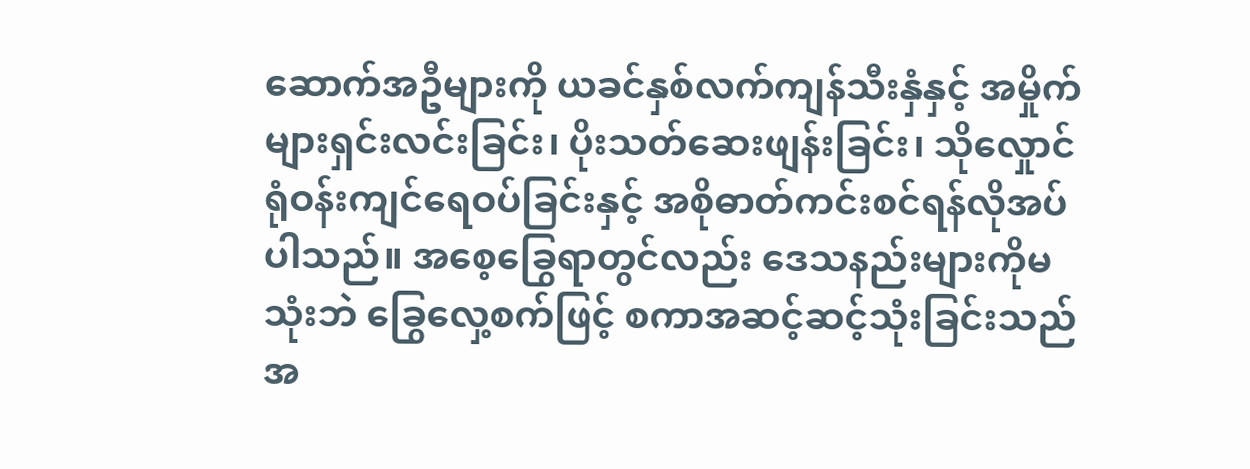ဆောက်အဦများကို ယခင်နှစ်လက်ကျန်သီးနှံနှင့် အမှိုက်များရှင်းလင်းခြင်း၊ ပိုးသတ်ဆေးဖျန်းခြင်း၊ သိုလှေုာင်ရုံဝန်းကျင်ရေဝပ်ခြင်းနှင့် အစိုဓာတ်ကင်းစင်ရန်လိုအပ်ပါသည်။ အစေ့ခြွေရာတွင်လည်း ဒေသနည်းများကိုမသုံးဘဲ ခြွေလှေ့စက်ဖြင့် စကာအဆင့်ဆင့်သုံးခြင်းသည် အ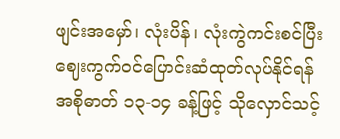ဖျင်းအမှော်၊ လုံးပိန်၊ လုံးကွဲကင်းစင်ပြီး ဈေးကွက်ဝင်ပြောင်းဆံထုတ်လုပ်နိုင်ရန် အစိုဓာတ် ၁၃-၁၄ ခန့်ဖြင့် သိုလှောင်သင့်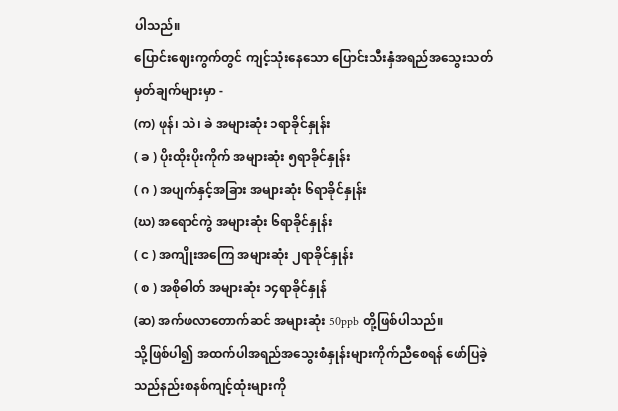ပါသည်။
ပြောင်းဈေးကွက်တွင် ကျင့်သုံးနေသော ပြောင်းသီးနှံအရည်အသွေးသတ်မှတ်ချက်များမှာ -
(က) ဖုန်၊ သဲ၊ ခဲ အများဆုံး ၁ရာခိုင်နှုန်း
( ခ ) ပိုးထိုးပိုးကိုက် အများဆုံး ၅ရာခိုင်နှုန်း
( ဂ ) အပျက်နှင့်အခြား အများဆုံး ၆ရာခိုင်နှုန်း
(ဃ) အရောင်ကွဲ အများဆုံး ၆ရာခိုင်နှုန်း
( င ) အကျိုးအကြေ အများဆုံး ၂ရာခိုင်နှုန်း
( စ ) အစိုဓါတ် အများဆုံး ၁၄ရာခိုင်နှုန်
(ဆ) အက်ဖလာတောက်ဆင် အများဆုံး 50ppb တို့ဖြစ်ပါသည်။
သို့ဖြစ်ပါ၍ အထက်ပါအရည်အသွေးစံနှုန်းများကိုက်ညီစေရန် ဖော်ပြခဲ့သည်နည်းစနစ်ကျင့်ထုံးများကို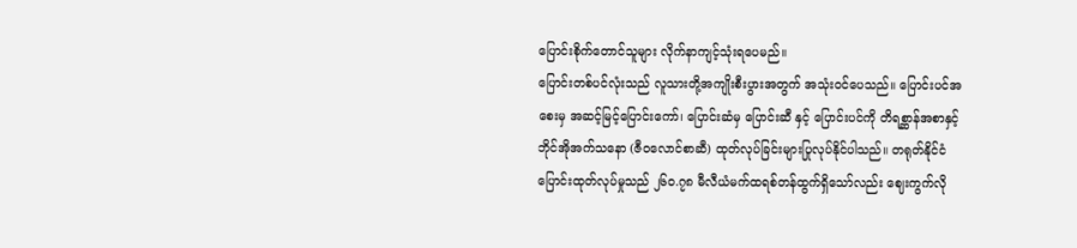ပြောင်းစိုက်တောင်သူများ လိုက်နာကျင့်သုံးရပေမည်။
ပြောင်းတစ်ပင်လုံးသည် လူသားတို့အကျိုးစီးပွားအတွက် အသုံးဝင်ပေသည်။ ပြောင်းပင်အစေးမှ အဆင့်မြင့်ပြောင်းကော်၊ ပြောင်းဆံမှ ပြောင်းဆီ နှင့် ပြောင်းပင်ကို တိရစ္ဆာန်အစာနှင့် ဘိုင်အိုအက်သနော (ဇီဝလောင်စာဆီ) ထုတ်လုပ်ခြင်းများပြုလုပ်နိုင်ပါသည်။ တရုတ်နိုင်ငံပြောင်းထုတ်လုပ်မှုသည် ၂၆၀.၇၈ မီလီယံမက်ထရစ်တန်ထွက်ရှိသော်လည်း ဈေးကွက်လို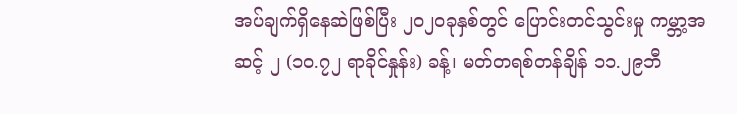အပ်ချက်ရှိနေဆဲဖြစ်ပြီး ၂၀၂၀ခုနှစ်တွင် ပြောင်းတင်သွင်းမှု ကမ္ဘာ့အဆင့် ၂ (၁၀.၇၂ ရာခိုင်နှုန်း) ခန့်၊ မတ်တရစ်တန်ချိန် ၁၁.၂၉ဘီ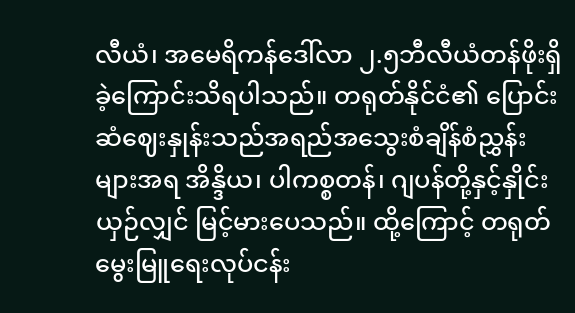လီယံ၊ အမေရိကန်ဒေါ်လာ ၂.၅ဘီလီယံတန်ဖိုးရှိခဲ့ကြောင်းသိရပါသည်။ တရုတ်နိုင်ငံ၏ ပြောင်းဆံဈေးနှုန်းသည်အရည်အသွေးစံချိန်စံညွှန်းများအရ အိန္ဒိယ၊ ပါကစ္စတန်၊ ဂျပန်တို့နှင့်နှိုင်းယှဉ်လျှင် မြင့်မားပေသည်။ ထို့ကြောင့် တရုတ်မွေးမြူရေးလုပ်ငန်း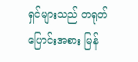ရှင်များသည် တရုတ်ပြောင်းအစား မြန်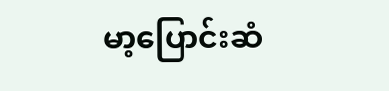မာ့ပြောင်းဆံ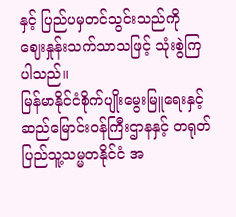နှင့် ပြည်ပမှတင်သွင်းသည်ကို ဈေးနှုန်းသက်သာသဖြင့် သုံးစွဲကြပါသည်။
မြန်မာနိုင်ငံစိုက်ပျိုးမွေးမြူရေးနှင့် ဆည်မြောင်းဝန်ကြီးဌာနနှင့် တရုတ်ပြည်သူ့သမ္မတနိုင်ငံ အ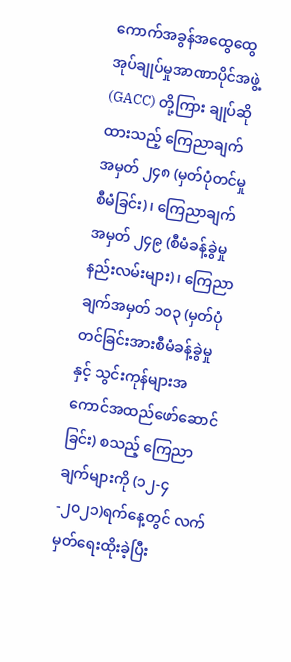ကောက်အခွန်အထွေထွေအုပ်ချုပ်မှုအာဏာပိုင်အဖွဲ့ (GACC) တို့ကြား ချုပ်ဆိုထားသည့် ကြေညာချက်အမှတ် ၂၄၈ (မှတ်ပုံတင်မှုစီမံခြင်း)၊ ကြေညာချက်အမှတ် ၂၄၉ (စီမံခန့်ခွဲမှုနည်းလမ်းများ)၊ ကြေညာချက်အမှတ် ၁၀၃ (မှတ်ပုံတင်ခြင်းအားစီမံခန့်ခွဲမှုနှင့် သွင်းကုန်များအကောင်အထည်ဖော်ဆောင်ခြင်း) စသည့် ကြေညာချက်များကို (၁၂-၄-၂၀၂၁)ရက်နေ့တွင် လက်မှတ်ရေးထိုးခဲ့ပြီး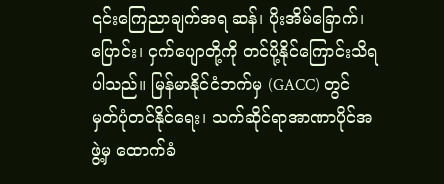၎င်းကြေညာချက်အရ ဆန်၊ ပိုးအိမ်ခြောက်၊ ပြောင်း၊ ငှက်ပျောတို့ကို တင်ပို့နိုင်ကြောင်းသိရပါသည်။ မြန်မာနိုင်ငံဘက်မှ (GACC) တွင် မှတ်ပုံတင်နိုင်ရေး၊ သက်ဆိုင်ရာအာဏာပိုင်အဖွဲ့မှ ထောက်ခံ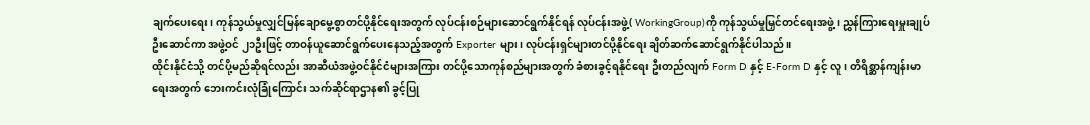ချက်ပေးရေး၊ ကုန်သွယ်မှုလျှင်မြန်ချောမွေ့စွာတင်ပို့နိုင်ရေးအတွက် လုပ်ငန်းစဉ်များဆောင်ရွက်နိုင်ရန် လုပ်ငန်းအဖွဲ့( WorkingGroup)ကို ကုန်သွယ်မှုမြှင်တင်ရေးအဖွဲ့၊ ညွှန်ကြားရေးမှူးချုပ်ဦးဆောင်ကာ အဖွဲ့ဝင် ၂၁ဦးဖြင့် တာဝန်ယူဆောင်ရွက်ပေးနေသည့်အတွက် Exporter များ၊ လုပ်ငန်းရှင်များတင်ပို့နိုင်ရေး ချိတ်ဆက်ဆောင်ရွက်နိုင်ပါသည်။
ထိုင်းနိုင်ငံသို့ တင်ပို့မည်ဆိုရင်လည်း အာဆီယံအဖွဲ့ဝင်နိုင်ငံများအကြား တင်ပို့သောကုန်စည်များအတွက် ခံစားခွင့်ရနိုင်ရေး ဦးတည်လျက် Form D နှင့် E-Form D နှင့် လူ၊ တိရိစ္ဆာန်ကျန်းမာရေးအတွက် ဘေးကင်းလုံခြုံကြောင်း သက်ဆိုင်ရာဌာန၏ ခွင့်ပြု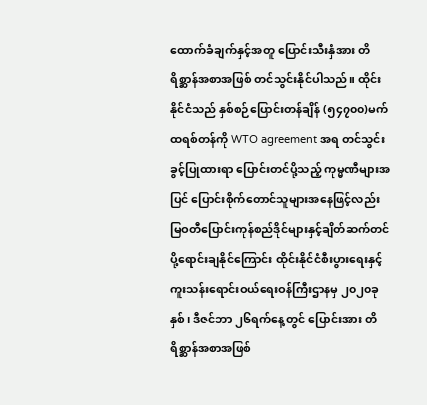ထောက်ခံချက်နှင့်အတူ ပြောင်းသီးနှံအား တိရိစ္ဆာန်အစာအဖြစ် တင်သွင်းနိုင်ပါသည်။ ထိုင်းနိုင်ငံသည် နှစ်စဉ်ပြောင်းတန်ချိန် (၅၄၇၀၀)မက်ထရစ်တန်ကို WTO agreement အရ တင်သွင်းခွင့်ပြုထားရာ ပြောင်းတင်ပို့သည့် ကုမ္မဏီများအပြင် ပြောင်းစိုက်တောင်သူများအနေဖြင့်လည်း မြဝတီပြောင်းကုန်စည်ဒိုင်များနှင့်ချိတ်ဆက်တင်ပို့ရောင်းချနိုင်ကြောင်း ထိုင်းနိုင်ငံစီးပွားရေးနှင့်ကူးသန်းရောင်းဝယ်ရေးဝန်ကြီးဌာနမှ ၂၀၂၀ခုနှစ်၊ ဒီဇင်ဘာ ၂၆ရက်နေ့တွင် ပြောင်းအား တိရိစ္ဆာန်အစာအဖြစ်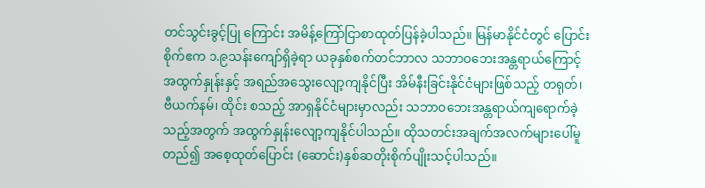တင်သွင်းခွင့်ပြု ကြောင်း အမိန့်ကြော်ငြာစာထုတ်ပြန်ခဲ့ပါသည်။ မြန်မာနိုင်ငံတွင် ပြောင်းစိုက်ဧက ၁.၉သန်းကျော်ရှိခဲ့ရာ ယခုနှစ်စက်တင်ဘာလ သဘာဝဘေးအန္တရာယ်ကြောင့် အထွက်နှုန်းနှင့် အရည်အသွေးလျော့ကျနိုင်ပြီး အိမ်နီးခြင်းနိုင်ငံများဖြစ်သည့် တရုတ်၊ ဗီယက်နမ်၊ ထိုင်း စသည့် အာရှနိုင်ငံများမှာလည်း သဘာဝဘေးအန္တရာယ်ကျရောက်ခဲ့သည့်အတွက် အထွက်နှုန်းလျော့ကျနိုင်ပါသည်။ ထိုသတင်းအချက်အလက်များပေါ်မူတည်၍ အစေ့ထုတ်ပြောင်း (ဆောင်း)နှစ်ဆတိုးစိုက်ပျိုးသင့်ပါသည်။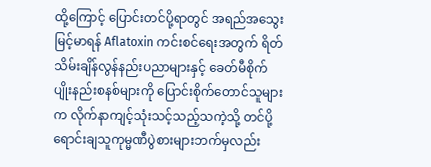ထို့ကြောင့် ပြောင်းတင်ပို့ရာတွင် အရည်အသွေးမြင့်မာရန် Aflatoxin ကင်းစင်ရေးအတွက် ရိတ်သိမ်းချိန်လွန်နည်းပညာများနှင့် ခေတ်မီစိုက်ပျိုးနည်းစနစ်များကို ပြောင်းစိုက်တောင်သူများက လိုက်နာကျင့်သုံးသင့်သည့်သကဲ့သို့ တင်ပို့ရောင်းချသူကုမ္မဏီပွဲစားများဘက်မှလည်း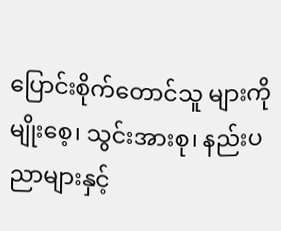ပြောင်းစိုက်တောင်သူ များကို မျိုးစေ့၊ သွင်းအားစု၊ နည်းပညာများနှင့်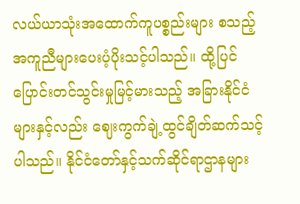လယ်ယာသုံးအထောက်ကူပစ္စည်းများ စသည့် အကူညီများပေးပံ့ပိုးသင့်ပါသည်။ ထို့ပြင် ပြောင်းတင်သွင်းမှုမြင့်မားသည့် အခြားနိုင်ငံများနှင့်လည်း ဈေးကွက်ချဲ့ထွင်ချိတ်ဆက်သင့်ပါသည်။ နိုင်ငံတော်နှင့်သက်ဆိုင်ရာဌာနများ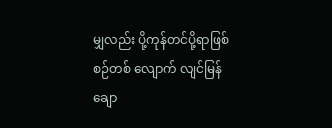မျှလည်း ပို့ကုန်တင်ပို့ရာဖြစ်စဉ်တစ် လျောက် လျင်မြန်ချော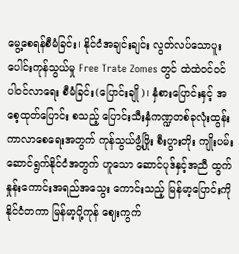မွေ့စေရန်စီမံခြင်း၊ နိုင်ငံအချင်းချင်း လွတ်လပ်သောပူးပေါင်းကုန်သွယ်မှု Free Trate Zomes တွင် ထဲထဲဝင်ဝင်ပါဝင်လာရေး စီမံခြင်း(ပြောင်းချို)၊ နှံစားပြောင်းနှင့် အစေ့ထုတ်ပြောင်း စသည့် ပြောင်းသီးနှံကဏ္ဍတစ်ခုလုံးထွန်းကာလာစေရေးအတွက် ကုန်သွယ်ဖွံ့ဖြိုး စီးပွားတိုး ကျိုးပမ်းဆောင်ရွက်နိုင်ငံအတွက် ဟူသော ဆောင်ပုဒ်နှင့်အညီ ထွက်နှုန်းကောင်းအရည်အသွေး ကောင်းသည့် မြန်မာ့ပြောင်းကို နိုင်ငံတကာ မြန်မာ့ပို့ကုန် ဈေးကွက်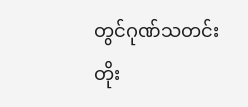တွင်ဂုဏ်သတင်း တိုး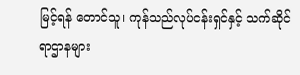မြင့်ရန် တောင်သူ၊ ကုန်သည်လုပ်ငန်းရှင်နှင့် သက်ဆိုင်ရာဌာနများ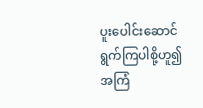ပူးပေါင်းဆောင်ရွက်ကြပါစို့ဟူ၍ အကြံ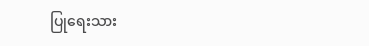ပြုရေးသား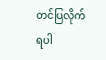တင်ပြလိုက်ရပါ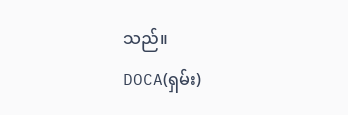သည်။
DOCA(ရှမ်း)